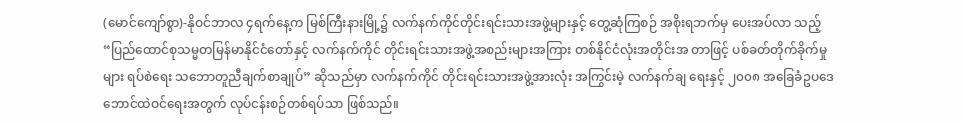(မောင်ကျော်စွာ)-နိုဝင်ဘာလ ၄ရက်နေ့က မြစ်ကြီးနားမြို့၌ လက်နက်ကိုင်တိုင်းရင်းသားအဖွဲ့များနှင့် တွေ့ဆုံကြစဉ် အစိုးရဘက်မှ ပေးအပ်လာ သည့် “ပြည်ထောင်စုသမ္မတမြန်မာနိုင်ငံတော်နှင့် လက်နက်ကိုင် တိုင်းရင်းသားအဖွဲ့အစည်းများအကြား တစ်နိုင်ငံလုံးအတိုင်းအ တာဖြင့် ပစ်ခတ်တိုက်ခိုက်မှုများ ရပ်စဲရေး သဘောတူညီချက်စာချုပ်” ဆိုသည်မှာ လက်နက်ကိုင် တိုင်းရင်းသားအဖွဲ့အားလုံး အကြွင်းမဲ့ လက်နက်ချ ရေးနှင့် ၂၀၀၈ အခြေခံဥပဒေဘောင်ထဲဝင်ရေးအတွက် လုပ်ငန်းစဉ်တစ်ရပ်သာ ဖြစ်သည်။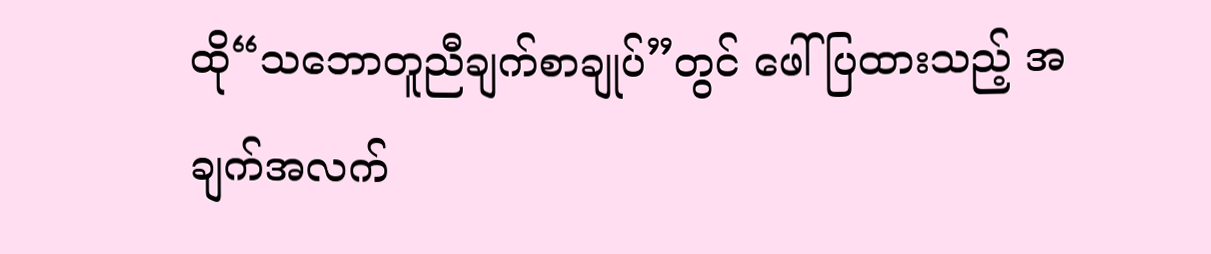ထို“သဘောတူညီချက်စာချုပ်”တွင် ဖေါ်ပြထားသည့် အချက်အလက်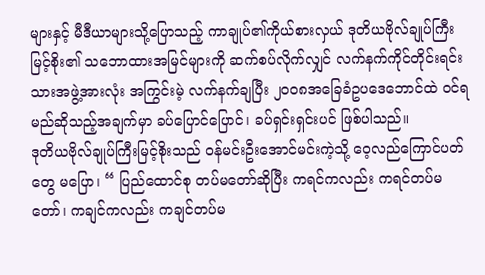များနှင့် မီဒီယာများသို့ပြောသည့် ကာချုပ်၏ကိုယ်စားလှယ် ဒုတိယဗိုလ်ချုပ်ကြီးမြင့်စိုး၏ သဘောထားအမြင်များကို ဆက်စပ်လိုက်လျှင် လက်နက်ကိုင်တိုင်းရင်းသားအဖွဲ့အားလုံး အကြွင်းမဲ့ လက်နက်ချပြီး ၂၀၀၈အခြေခံဥပဒေဘောင်ထဲ ဝင်ရမည်ဆိုသည့်အချက်မှာ ခပ်ပြောင်ပြောင်၊ ခပ်ရှင်းရှင်းပင် ဖြစ်ပါသည်။
ဒုတိယဗိုလ်ချုပ်ကြီးမြင့်စိုးသည် ဝန်မင်းဦးအောင်မင်းကဲ့သို့ ဝေ့လည်ကြောင်ပတ်တွေ မပြော၊ “ ပြည်ထောင်စု တပ်မတော်ဆိုပြီး ကရင်ကလည်း ကရင်တပ်မတော်၊ ကချင်ကလည်း ကချင်တပ်မ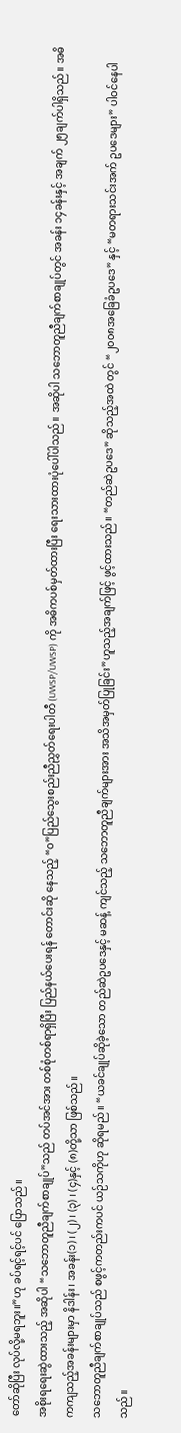တော်ဆိုပြီး လုပ်လို့မရဘူး။”ဟု ခပ်ရင့်ရင့်ပင် ပြောသည်။
အစိုးရရေးဆွဲထားသည့် အဆိုပါ “သဘောတူညီချက်စာချုပ်”သည် တပ်အင်အား တစ်စုံတစ်ရာရှိပြီး ပြည်နယ်ပေးရန် တောင်းဆို နေသည့် “ဝ”ပြည်သွေးစည်းညီညွှတ်ရေးပါတီ (UWSP/UWSP) ကို အဓိကပစ်မှတ်ထားပြီး ရေးသားထားပုံပေါ်ပါသည်။ အဆိုပါ သဘောတူညီချက်စာချုပ်တွင် အခန်း ၁၄ခန်းနှင့် အချက် ၂၅ချက်ပါရှိသည်။ အဓိကကျသည့်အခန်းများမှာ နိဒါန်း၊ အခန်း(၁)၊ (၂) ၊ (၃) ၊ (၄)နှင့် (၈)တို့သာ ဖြစ်သည်။
သဘောတူညီချက်စာချုပ်သည် စဖွင့်ကတည်းကပင် ယဉ်သကိုဟု ဆိုရမည်။ “ယခင်ချုပ်ဆိုခဲ့သော တည်ဆဲဥပဒေနှင့် မဆန့် ကျင်သည့် သဘောတူညီချက်များအား အသိအမှတ်ပြုခြင်း”ဟူသည့်အချက်ဖြင့် ဖွင့်ထားသည်။ “တည်ဆဲဥပဒေ” ဆိုသည့်အထဲ တွင် “၂၀၀၈အခြေခံဥပဒေ” နှင့် “မတရားသင်းအက် ဥပဒေများ” ပါဝင်နေပါသည်။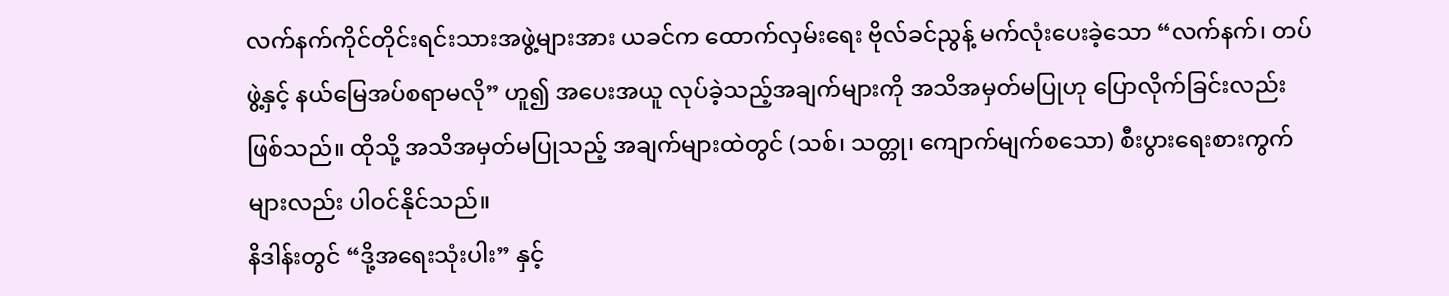လက်နက်ကိုင်တိုင်းရင်းသားအဖွဲ့များအား ယခင်က ထောက်လှမ်းရေး ဗိုလ်ခင်ညွန့် မက်လုံးပေးခဲ့သော “လက်နက်၊ တပ်ဖွဲ့နှင့် နယ်မြေအပ်စရာမလို” ဟူ၍ အပေးအယူ လုပ်ခဲ့သည့်အချက်များကို အသိအမှတ်မပြုဟု ပြောလိုက်ခြင်းလည်းဖြစ်သည်။ ထိုသို့ အသိအမှတ်မပြုသည့် အချက်များထဲတွင် (သစ်၊ သတ္တု၊ ကျောက်မျက်စသော) စီးပွားရေးစားကွက်များလည်း ပါဝင်နိုင်သည်။
နိဒါန်းတွင် “ဒို့အရေးသုံးပါး” နှင့်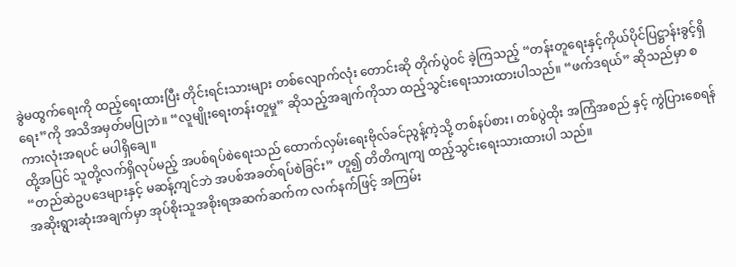ခွဲမထွက်ရေးကို ထည့်ရေးထားပြီး တိုင်းရင်းသားများ တစ်လျောက်လုံး တောင်းဆို တိုက်ပွဲဝင် ခဲ့ကြသည့် “တန်းတူရေးနှင့်ကိုယ်ပိုင်ပြဋ္ဌာန်းခွင့်ရှိရေး”ကို အသိအမှတ်မပြုဘဲ။ “လူမျိုးရေးတန်းတူမှု” ဆိုသည့်အချက်ကိုသာ ထည့်သွင်းရေးသားထားပါသည်။ “ဖက်ဒရယ်” ဆိုသည်မှာ စကားလုံးအရပင် မပါရှိချေ။
ထို့အပြင် သူတို့လက်ရှိလုပ်မည့် အပစ်ရပ်စဲရေးသည် ထောက်လှမ်းရေးဗိုလ်ခင်ညွန့်ကဲ့သို့ တစ်နပ်စား၊ တစ်ပွဲထိုး အကြံအစည် နှင့် ကွဲပြားစေရန် “တည်ဆဲဥပဒေများနှင့် မဆန့်ကျင်ဘဲ အပစ်အခတ်ရပ်စဲခြင်း” ဟူ၍ တိတိကျကျ ထည့်သွင်းရေးသားထားပါ သည်။
အဆိုးရွားဆုံးအချက်မှာ အုပ်စိုးသူအစိုးရအဆက်ဆက်က လက်နက်ဖြင့် အကြမ်း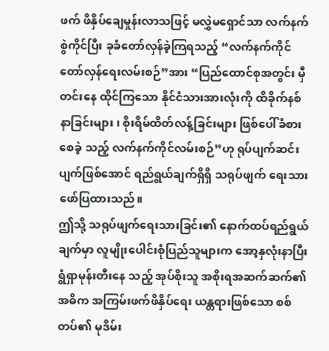ဖက် ဖိနှိပ်ချေမှုန်းလာသဖြင့် မလွှဲမရှောင်သာ လက်နက်စွဲကိုင်ပြီး ခုခံတော်လှန်ခဲ့ကြရသည့် “လက်နက်ကိုင် တော်လှန်ရေးလမ်းစဉ်”အား “ပြည်ထောင်စုအတွင်း မှီတင်းနေ ထိုင်ကြသော နိုင်ငံသားအားလုံးကို ထိခိုက်နစ်နာခြင်းများ၊ စိုးရိမ်ထိတ်လန့်ခြင်းများ ဖြစ်ပေါ်ခံစားစေခဲ့ သည့် လက်နက်ကိုင်လမ်းစဉ်”ဟု ရုပ်ပျက်ဆင်းပျက်ဖြစ်အောင် ရည်ရွယ်ချက်ရှိရှိ သရုပ်ဖျက် ရေးသားဖော်ပြထားသည်။
ဤသို့ သရုပ်ဖျက်ရေးသားခြင်း၏ နောက်ထပ်ရည်ရွယ်ချက်မှာ လူမျိုးပေါင်းစုံပြည်သူများက အော့နှလုံးနာပြီး ရွံရှာမုန်းတီးနေ သည့် အုပ်စိုးသူ အစိုးရအဆက်ဆက်၏ အဓိက အကြမ်းဖက်ဖိနှိပ်ရေး ယန္တရားဖြစ်သော စစ်တပ်၏ မုဒိမ်း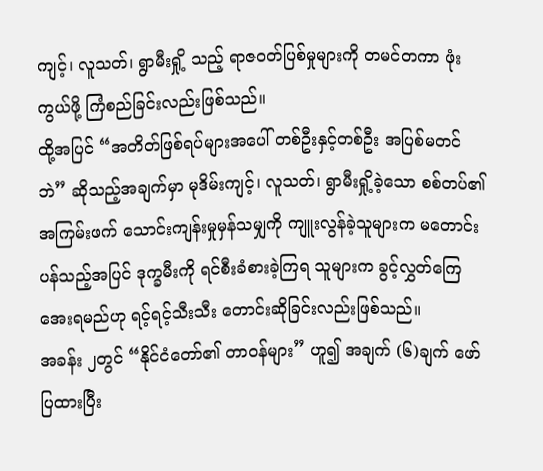ကျင့်၊ လူသတ်၊ ရွာမီးရှို့ သည့် ရာဇဝတ်ပြစ်မှုများကို တမင်တကာ ဖုံးကွယ်ဖို့ ကြံစည်ခြင်းလည်းဖြစ်သည်။
ထို့အပြင် “အတိတ်ဖြစ်ရပ်များအပေါ် တစ်ဦးနှင့်တစ်ဦး အပြစ်မတင်ဘဲ” ဆိုသည့်အချက်မှာ မုဒိမ်းကျင့်၊ လူသတ်၊ ရွာမီးရှို့ခဲ့သော စစ်တပ်၏ အကြမ်းဖက် သောင်းကျန်းမှုမှန်သမျှကို ကျူးလွန်ခဲ့သူများက မတောင်းပန်သည့်အပြင် ဒုက္ခမီးကို ရင်စီးခံစားခဲ့ကြရ သူများက ခွင့်လွှတ်ကြေအေးရမည်ဟု ရင့်ရင့်သီးသီး တောင်းဆိုခြင်းလည်းဖြစ်သည်။
အခန်း ၂တွင် “နိုင်ငံတော်၏ တာဝန်များ” ဟူ၍ အချက် (၆)ချက် ဖော်ပြထားပြီး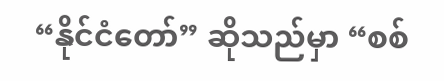“နိုင်ငံတော်” ဆိုသည်မှာ “စစ်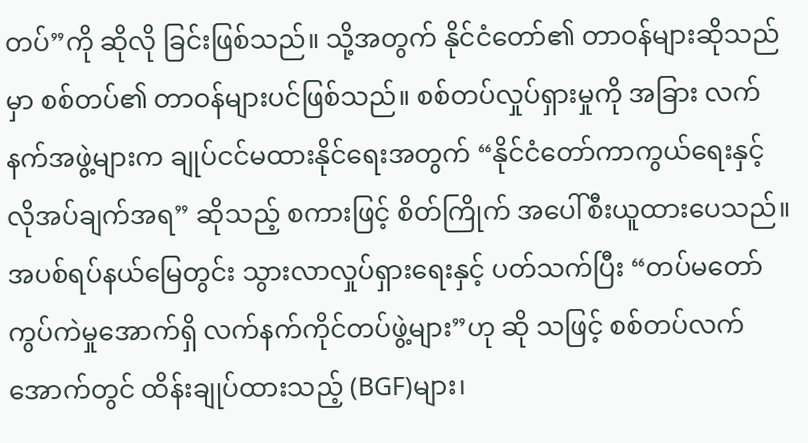တပ်”ကို ဆိုလို ခြင်းဖြစ်သည်။ သို့အတွက် နိုင်ငံတော်၏ တာဝန်များဆိုသည်မှာ စစ်တပ်၏ တာဝန်များပင်ဖြစ်သည်။ စစ်တပ်လှုပ်ရှားမှုကို အခြား လက်နက်အဖွဲ့များက ချုပ်ငင်မထားနိုင်ရေးအတွက် “နိုင်ငံတော်ကာကွယ်ရေးနှင့် လိုအပ်ချက်အရ” ဆိုသည့် စကားဖြင့် စိတ်ကြိုက် အပေါ်စီးယူထားပေသည်။
အပစ်ရပ်နယ်မြေတွင်း သွားလာလှုပ်ရှားရေးနှင့် ပတ်သက်ပြီး “တပ်မတော်ကွပ်ကဲမှုအောက်ရှိ လက်နက်ကိုင်တပ်ဖွဲ့များ”ဟု ဆို သဖြင့် စစ်တပ်လက်အောက်တွင် ထိန်းချုပ်ထားသည့် (BGF)များ၊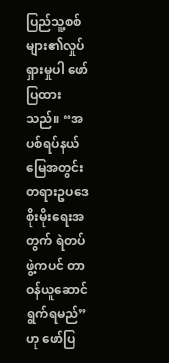ပြည်သူ့စစ်များ၏လှုပ်ရှားမှုပါ ဖော်ပြထား သည်။ “အပစ်ရပ်နယ်မြေအတွင်း တရားဥပဒေစိုးမိုးရေးအတွက် ရဲတပ်ဖွဲ့ကပင် တာဝန်ယူဆောင်ရွက်ရမည်”ဟု ဖော်ပြ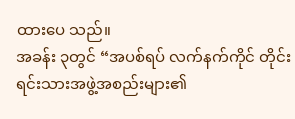ထားပေ သည်။
အခန်း ၃တွင် “အပစ်ရပ် လက်နက်ကိုင် တိုင်းရင်းသားအဖွဲ့အစည်းများ၏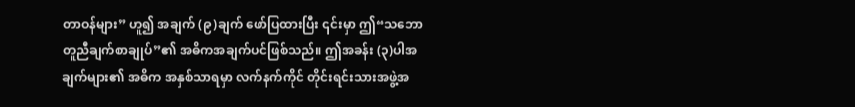တာဝန်များ” ဟူ၍ အချက် (၉)ချက် ဖော်ပြထားပြီး ၎င်းမှာ ဤ“သဘောတူညီချက်စာချုပ်”၏ အဓိကအချက်ပင်ဖြစ်သည်။ ဤအခန်း (၃)ပါအချက်များ၏ အဓိက အနှစ်သာရမှာ လက်နက်ကိုင် တိုင်းရင်းသားအဖွဲ့အ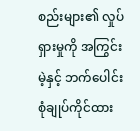စည်းများ၏ လှုပ်ရှားမှုကို အကြွင်းမဲ့နှင့် ဘက်ပေါင်းစုံချုပ်ကိုင်ထား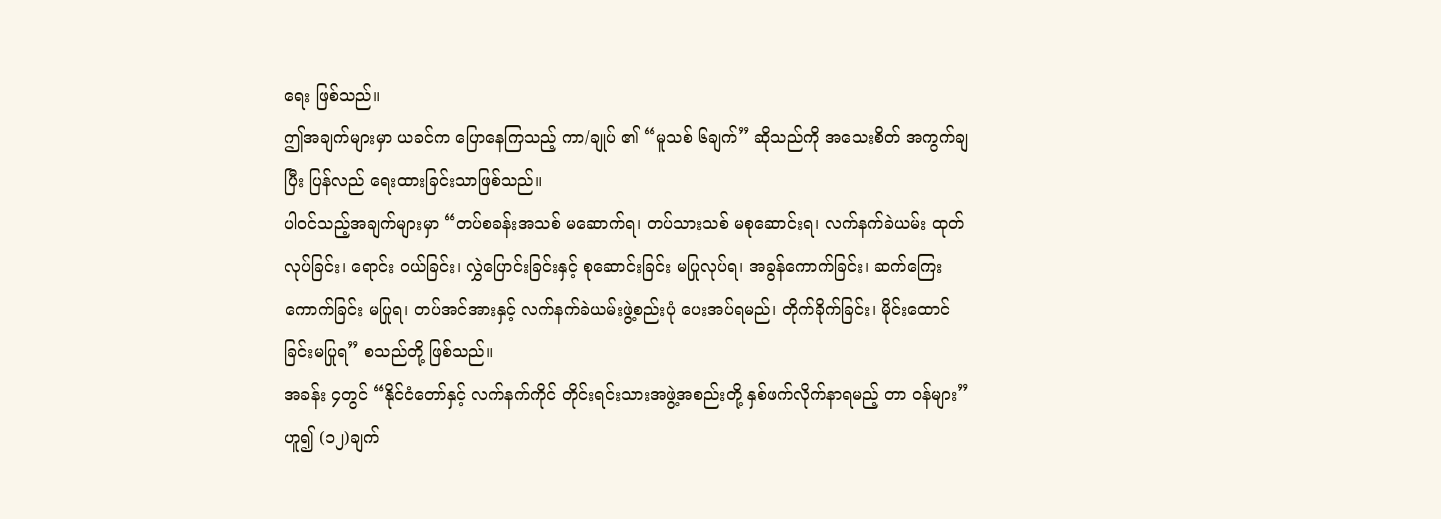ရေး ဖြစ်သည်။
ဤအချက်များမှာ ယခင်က ပြောနေကြသည့် ကာ/ချုပ် ၏ “မူသစ် ၆ချက်” ဆိုသည်ကို အသေးစိတ် အကွက်ချပြီး ပြန်လည် ရေးထားခြင်းသာဖြစ်သည်။
ပါဝင်သည့်အချက်များမှာ “တပ်စခန်းအသစ် မဆောက်ရ၊ တပ်သားသစ် မစုဆောင်းရ၊ လက်နက်ခဲယမ်း ထုတ်လုပ်ခြင်း၊ ရောင်း ဝယ်ခြင်း၊ လွှဲပြောင်းခြင်းနှင့် စုဆောင်းခြင်း မပြုလုပ်ရ၊ အခွန်ကောက်ခြင်း၊ ဆက်ကြေးကောက်ခြင်း မပြုရ၊ တပ်အင်အားနှင့် လက်နက်ခဲယမ်းဖွဲ့စည်းပုံ ပေးအပ်ရမည်၊ တိုက်ခိုက်ခြင်း၊ မိုင်းထောင်ခြင်းမပြုရ” စသည်တို့ ဖြစ်သည်။
အခန်း ၄တွင် “နိုင်ငံတော်နှင့် လက်နက်ကိုင် တိုင်းရင်းသားအဖွဲ့အစည်းတို့ နှစ်ဖက်လိုက်နာရမည့် တာ ဝန်များ” ဟူ၍ (၁၂)ချက်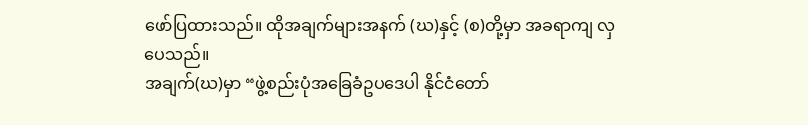ဖော်ပြထားသည်။ ထိုအချက်များအနက် (ဃ)နှင့် (စ)တို့မှာ အခရာကျ လှပေသည်။
အချက်(ဃ)မှာ “ဖွဲ့စည်းပုံအခြေခံဥပဒေပါ နိုင်ငံတော်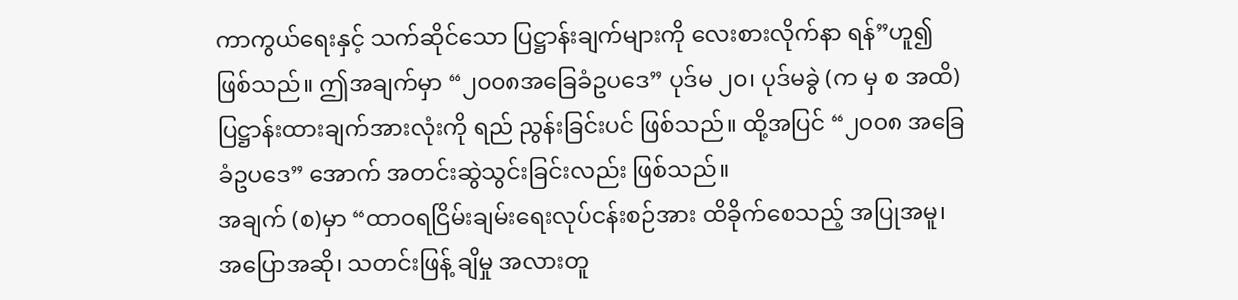ကာကွယ်ရေးနှင့် သက်ဆိုင်သော ပြဋ္ဌာန်းချက်များကို လေးစားလိုက်နာ ရန်”ဟူ၍ ဖြစ်သည်။ ဤအချက်မှာ “၂၀၀၈အခြေခံဥပဒေ” ပုဒ်မ ၂၀၊ ပုဒ်မခွဲ (က မှ စ အထိ) ပြဋ္ဌာန်းထားချက်အားလုံးကို ရည် ညွန်းခြင်းပင် ဖြစ်သည်။ ထို့အပြင် “၂၀၀၈ အခြေခံဥပဒေ” အောက် အတင်းဆွဲသွင်းခြင်းလည်း ဖြစ်သည်။
အချက် (စ)မှာ “ထာဝရငြိမ်းချမ်းရေးလုပ်ငန်းစဉ်အား ထိခိုက်စေသည့် အပြုအမူ၊ အပြောအဆို၊ သတင်းဖြန့် ချိမှု အလားတူ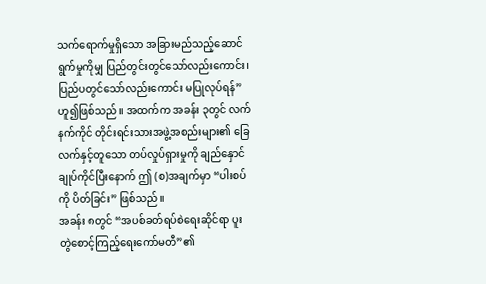သက်ရောက်မှုရှိသော အခြားမည်သည့်ဆောင်ရွက်မှုကိုမျှ ပြည်တွင်းတွင်သော်လည်းကောင်း၊ ပြည်ပတွင်သော်လည်းကောင်း မပြုလုပ်ရန်” ဟူ၍ဖြစ်သည်။ အထက်က အခန်း ၃တွင် လက်နက်ကိုင် တိုင်းရင်းသားအဖွဲ့အစည်းများ၏ ခြေလက်နှင့်တူသော တပ်လှုပ်ရှားမှုကို ချည်နှောင်ချုပ်ကိုင်ပြီးနောက် ဤ (စ)အချက်မှာ “ပါးစပ်ကို ပိတ်ခြင်း” ဖြစ်သည်။
အခန်း ၈တွင် “အပစ်ခတ်ရပ်စဲရေးဆိုင်ရာ ပူးတွဲစောင့်ကြည့်ရေးကော်မတီ”၏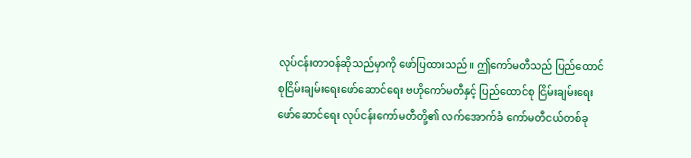လုပ်ငန်းတာဝန်ဆိုသည်မှာကို ဖော်ပြထားသည်။ ဤကော်မတီသည် ပြည်ထောင်စုငြိမ်းချမ်းရေးဖော်ဆောင်ရေး ဗဟိုကော်မတီနှင့် ပြည်ထောင်စု ငြိမ်းချမ်းရေးဖော်ဆောင်ရေး လုပ်ငန်းကော်မတီတို့၏ လက်အောက်ခံ ကော်မတီငယ်တစ်ခု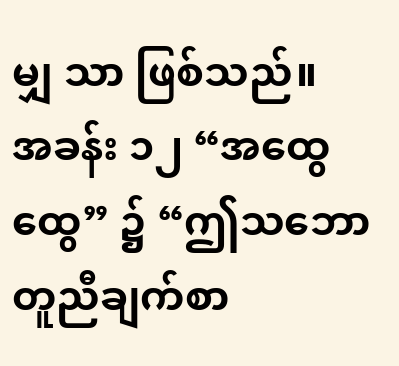မျှ သာ ဖြစ်သည်။
အခန်း ၁၂ “အထွေထွေ” ၌ “ဤသဘောတူညီချက်စာ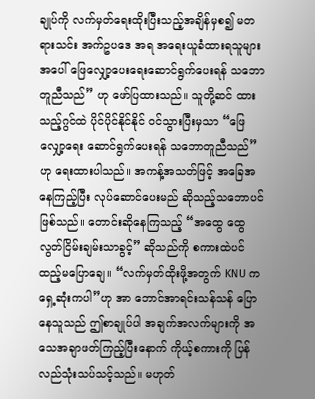ချုပ်ကို လက်မှတ်ရေးထိုးပြီးသည့်အချိန်မှစ၍ မတရားသင်း အက်ဥပဒေ အရ အရေးယူခံထားရသူများအပေါ် ဖြေလျှော့ပေးရေးဆောင်ရွက်ပေးရန် သဘောတူညီသည်” ဟု ဖော်ပြထားသည်။ သူတို့ဆင် ထားသည့်ဂွင်ထဲ ပိုင်ပိုင်နိုင်နိုင် ဝင်သွားပြီးမှသာ “ဖြေလျှော့ရေး ဆောင်ရွက်ပေးရန် သဘောတူညီသည်”ဟု ရေးထားပါသည်။ အကန့်အသတ်ဖြင့် အခြေအနေကြည့်ပြီး လုပ်ဆောင်ပေးမည် ဆိုသည့်သဘောပင် ဖြစ်သည်။ တောင်းဆိုနေကြသည့် “အထွေ ထွေလွတ်ငြိမ်းချမ်းသာခွင့်” ဆိုသည်ကို စကားထဲပင် ထည့်မပြောချေ။ “လက်မှတ်ထိုးဖို့အတွက် KNU က ရှေ့ဆုံးကပါ”ဟု အာ ဘောင်အာရင်းသန်သန် ပြောနေသူသည် ဤစာချုပ်ပါ အချက်အလက်များကို အသေအချာဖတ်ကြည့်ပြီးနောက် ကိုယ့်စကားကို ပြန်လည်သုံးသပ်သင့်သည်။ မဟုတ်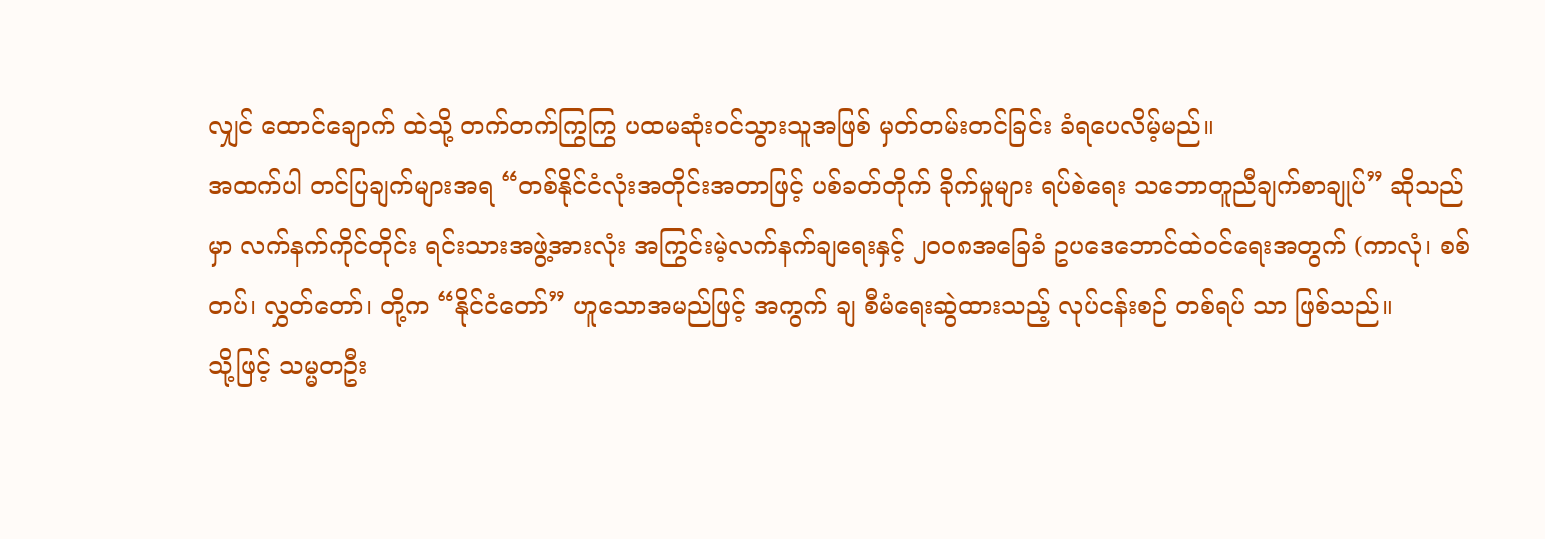လျှင် ထောင်ချောက် ထဲသို့ တက်တက်ကြွကြွ ပထမဆုံးဝင်သွားသူအဖြစ် မှတ်တမ်းတင်ခြင်း ခံရပေလိမ့်မည်။
အထက်ပါ တင်ပြချက်များအရ “တစ်နိုင်ငံလုံးအတိုင်းအတာဖြင့် ပစ်ခတ်တိုက် ခိုက်မှုများ ရပ်စဲရေး သဘောတူညီချက်စာချုပ်” ဆိုသည်မှာ လက်နက်ကိုင်တိုင်း ရင်းသားအဖွဲ့အားလုံး အကြွင်းမဲ့လက်နက်ချရေးနှင့် ၂၀၀၈အခြေခံ ဥပဒေဘောင်ထဲဝင်ရေးအတွက် (ကာလုံ၊ စစ်တပ်၊ လွှတ်တော်၊ တို့က “နိုင်ငံတော်” ဟူသောအမည်ဖြင့် အကွက် ချ စီမံရေးဆွဲထားသည့် လုပ်ငန်းစဉ် တစ်ရပ် သာ ဖြစ်သည်။
သို့ဖြင့် သမ္မတဦး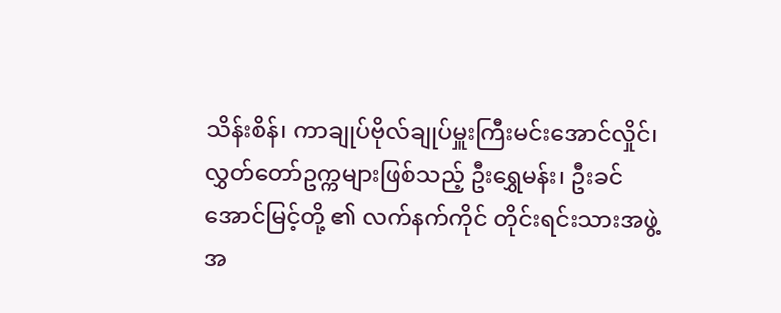သိန်းစိန်၊ ကာချုပ်ဗိုလ်ချုပ်မှူးကြီးမင်းအောင်လှိုင်၊ လွှတ်တော်ဥက္ကများဖြစ်သည့် ဦးရွှေမန်း၊ ဦးခင်အောင်မြင့်တို့ ၏ လက်နက်ကိုင် တိုင်းရင်းသားအဖွဲ့အ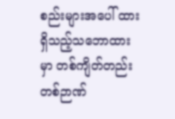စည်းများအပေါ် ထားရှိသည့်သဘောထားမှာ တစ်ကျိတ်တည်း တစ်ဉာဏ်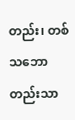တည်း၊ တစ် သဘောတည်းသာ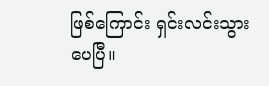ဖြစ်ကြောင်း ရှင်းလင်းသွားပေပြီ။